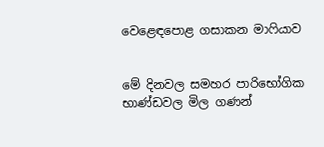වෙළෙඳපොළ ගසාකන මාෆියාව


මේ දිනවල සමහර පාරිභෝගික භාණ්ඩවල මිල ගණන්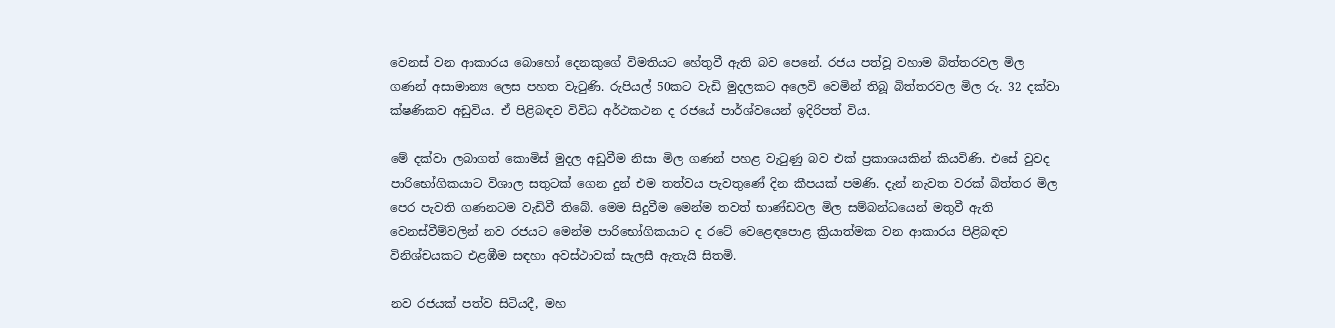වෙනස් වන ආකාරය ‌බොහෝ දෙනකුගේ විමතියට හේතුවී ඇති බව පෙනේ. රජය පත්වූ වහාම බිත්තරවල මිල ගණන් අසාමාන්‍ය ලෙස පහත වැටුණි. රුපියල් 50කට වැඩි මුදලකට අලෙවි වෙමින් තිබූ බිත්තරවල මිල රු. 32 දක්වා ක්ෂණිකව අඩුවිය. ඒ පිළිබඳව විවිධ අර්ථකථන ද රජයේ පාර්ශ්වයෙන් ඉදිරිපත් විය.

මේ දක්වා ලබාගත් කොමිස් මුදල අඩුවීම නිසා මිල ගණන් පහළ වැටුණු බව එක් ප්‍රකාශයකින් කියවිණි. එසේ වුවද පාරිභෝගිකයාට විශාල සතුටක් ගෙන දුන් එම තත්වය පැවතුණේ දින කීපයක් පමණි. දැන් නැවත වරක් බිත්තර මිල පෙර පැවති ගණනටම වැඩිවී තිබේ. මෙම සිදුවීම මෙන්ම තවත් භාණ්ඩවල මිල සම්බන්ධයෙන් මතුවී ඇති වෙනස්වීම්වලින් නව රජයට මෙන්ම පාරිභෝගිකයාට ද රටේ වෙළෙඳපොළ ක්‍රියාත්මක වන ආකාරය පිළිබඳව විනිශ්චයකට එළඹීම සඳහා අවස්ථාවක් සැලසී ඇතැයි සිතමි.

නව රජයක් පත්ව සිටියදී, මහ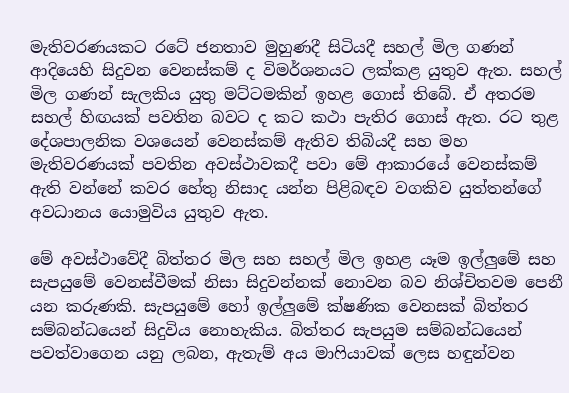මැතිවරණයකට රටේ ජනතාව මුහුණදී සිටියදී සහල් මිල ගණන් ආදියෙහි සිදුවන වෙනස්කම් ද විමර්ශනයට ලක්කළ යුතුව ඇත. සහල් මිල ගණන් සැලකිය යුතු මට්ටමකින් ඉහළ ගොස් තිබේ. ඒ අතරම සහල් හිඟයක් පවතින බවට ද කට කථා පැතිර ගොස් ඇත. රට තුළ දේශපාලනික වශයෙන් වෙනස්කම් ඇතිව තිබියදී සහ මහ මැතිවරණයක් පවතින අවස්ථාවකදී පවා මේ ආකාරයේ වෙනස්කම් ඇති වන්නේ කවර හේතු නිසාද යන්න පිළිබඳව වගකිව යුත්තන්ගේ අවධානය යොමුවිය යුතුව ඇත.

මේ අවස්ථාවේදී බිත්තර මිල සහ සහල් මිල ඉහළ යෑම ඉල්ලු‍මේ සහ සැපයුමේ වෙනස්වීමක් නිසා සිදුවන්නක් නොවන බව නිශ්චිතවම පෙනී යන කරුණකි. සැපයුමේ හෝ ඉල්ලු‍මේ ක්ෂණික වෙනසක් බිත්තර සම්බන්ධයෙන් සිදුවිය නොහැකිය. බිත්තර සැපයුම සම්බන්ධයෙන් පවත්වාගෙන යනු ලබන, ඇතැම් අය මාෆියාවක් ලෙස හඳුන්වන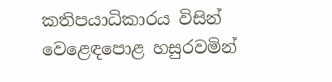කතිපයාධිකාරය විසින් වෙළෙඳපොළ හසුරවමින්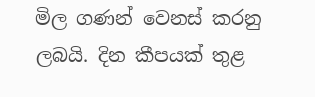මිල ගණන් වෙනස් කරනු ලබයි. දින කීපයක් තුළ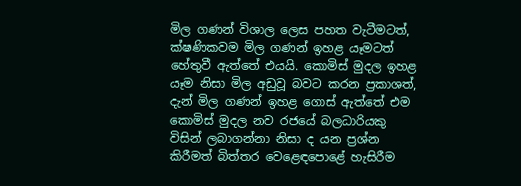මිල ගණන් විශාල ලෙස පහත වැටීමටත්, ක්ෂණිකවම මිල ගණන් ඉහළ යෑමටත් හේතුවී ඇත්තේ එයයි. කොමිස් මුදල ඉහළ යෑම නිසා මිල අඩුවූ බවට කරන ප්‍රකාශත්, දැන් මිල ගණන් ඉහළ ගොස් ඇත්තේ එම කොමිස් මුදල නව රජයේ බලධාරියකු විසින් ලබාගන්නා නිසා ද යන ප්‍රශ්න කිරීමත් බිත්තර වෙළෙඳපොළේ හැසිරීම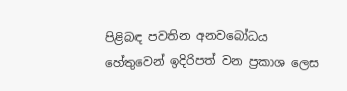පිළිබඳ පවතින අනවබෝධය හේතුවෙන් ඉදිරිපත් වන ප්‍රකාශ ලෙස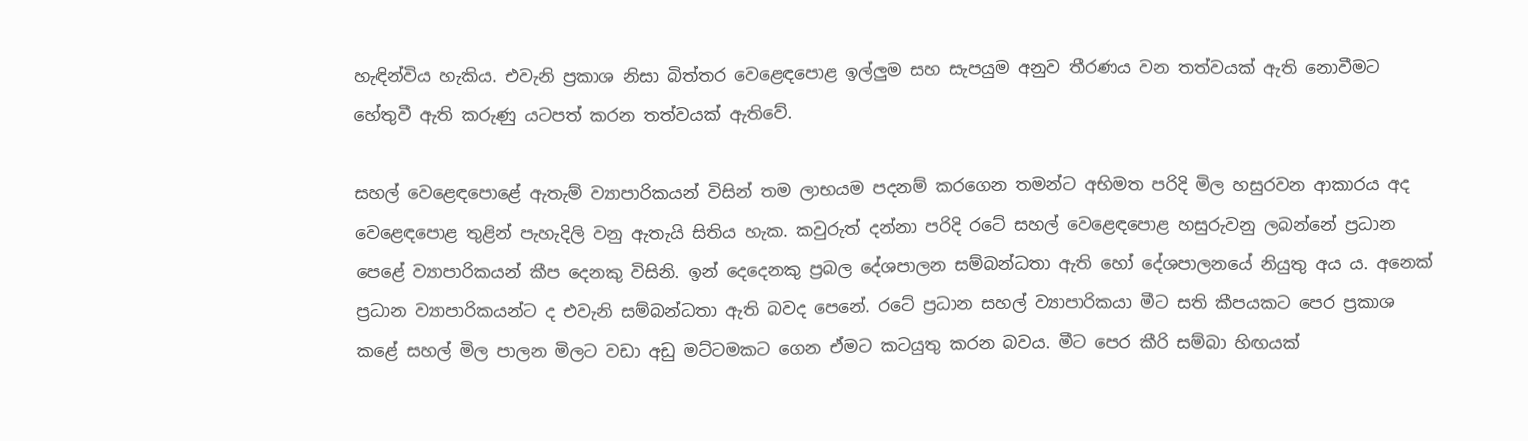හැඳින්විය හැකිය. එවැනි ප්‍රකාශ නිසා බිත්තර වෙළෙඳපොළ ඉල්ලු‍ම සහ සැපයුම අනුව තීරණය වන තත්වයක් ඇති නොවීමට හේතුවී ඇති කරුණු යටපත් කරන තත්වයක් ඇතිවේ.

සහල් වෙළෙඳපොළේ ඇතැම් ව්‍යාපාරිකයන් විසින් තම ලාභයම පදනම් කරගෙන තමන්ට අභිමත පරිදි මිල හසුරවන ආකාරය අද වෙළෙඳපොළ තුළින් පැහැදිලි වනු ඇතැයි සිතිය හැක. කවුරුත් දන්නා පරිදි රටේ සහල් වෙළෙඳපොළ හසුරුවනු ලබන්නේ ප්‍රධාන පෙළේ ව්‍යාපාරිකයන් කීප දෙනකු විසිනි. ඉන් දෙදෙනකු ප්‍රබල දේශපාලන සම්බන්ධතා ඇති හෝ දේශපාලනයේ නියුතු අය ය. අනෙක් ප්‍රධාන ව්‍යාපාරිකයන්ට ද එවැනි සම්බන්ධතා ඇති බවද පෙනේ. රටේ ප්‍රධාන සහල් ව්‍යාපාරිකයා මීට සති කීපයකට පෙර ප්‍රකාශ කළේ සහල් මිල පාලන මිලට වඩා අඩු මට්ටමකට ගෙන ඒමට කටයුතු කරන බවය. මීට පෙර කීරි සම්බා හිඟයක්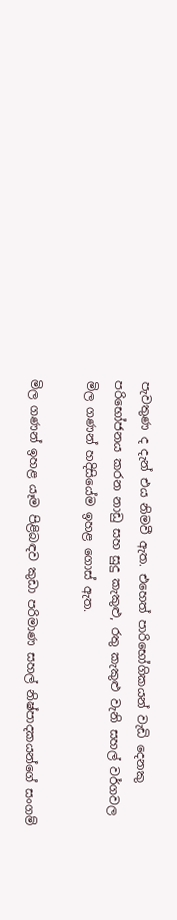පැවතුණ ද දැන් එය නිමවී ඇත. එහෙත් පාරිභෝගිකයන් වැඩි දෙනකු පරිභෝජනය කරන නාඩු සහ සුදු කැකුළු, රතු කැකුළු වැනි සහල් වර්ගවල  මිල ගණන් හදිසියේම ඉහළ ගොස් ඇත.

මිල ගණන් ඉහළ යෑම පිළිබඳව කුඩා පරිමාණ සහල් නිෂ්පාදකයන්ගේ සංගම්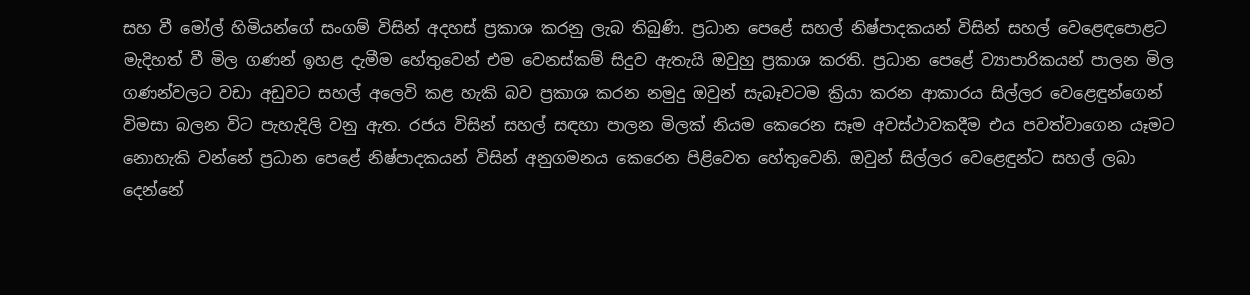සහ වී මෝල් හිමියන්ගේ සංගම් විසින් අදහස් ප්‍රකාශ කරනු ලැබ තිබුණි. ප්‍රධාන පෙළේ සහල් නිෂ්පාදකයන් විසින් සහල් වෙළෙඳපොළට මැදිහත් වී මිල ගණන් ඉහළ දැමීම හේතුවෙන් එම වෙනස්කම් සිදුව ඇතැයි ඔවුහු ප්‍රකාශ කරති. ප්‍රධාන පෙළේ ව්‍යාපාරිකයන් පාලන මිල ගණන්වලට වඩා අඩුවට සහල් අලෙවි කළ හැකි බව ප්‍රකාශ කරන නමුදු ඔවුන් සැබෑවටම ක්‍රියා කරන ආකාරය සිල්ලර වෙළෙඳුන්ගෙන් විමසා බලන විට පැහැදිලි වනු ඇත. රජය විසින් සහල් සඳහා පාලන මිලක් නියම කෙරෙන සෑම අවස්ථාවකදීම එය පවත්වාගෙන යෑමට නොහැකි වන්නේ ප්‍රධාන පෙළේ නිෂ්පාදකයන් විසින් අනුගමනය කෙරෙන පිළිවෙත හේතුවෙනි. ඔවුන් සිල්ලර වෙළෙඳුන්ට සහල් ලබා දෙන්නේ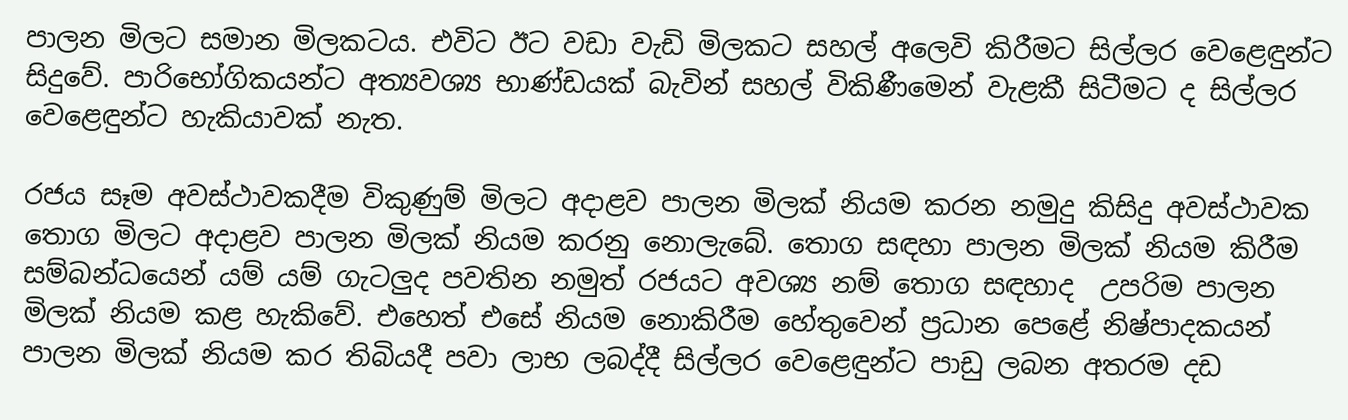පාලන මිලට සමාන මිලකටය. එවිට ඊට වඩා වැඩි මිලකට සහල් අලෙවි කිරීමට සිල්ලර වෙළෙඳුන්ට සිදුවේ. පාරිභෝගිකයන්ට අත්‍යවශ්‍ය භාණ්ඩයක් බැවින් සහල් විකිණීමෙන් වැළකී සිටීමට ද සිල්ලර වෙළෙඳුන්ට හැකියාවක් නැත.

රජය සෑම අවස්ථාවකදීම විකුණුම් මිලට අදාළව පාලන මිලක් නියම කරන නමුදු කිසිදු අවස්ථාවක තොග මිලට අදාළව පාලන මිලක් නියම කරනු නොලැබේ. තොග සඳහා පාලන මිලක් නියම කිරීම සම්බන්ධයෙන් යම් යම් ගැටලුද පවතින නමුත් රජයට අවශ්‍ය නම් තොග සඳහාද  උපරිම පාලන මිලක් නියම කළ හැකිවේ. එහෙත් එසේ නියම නොකිරීම හේතුවෙන් ප්‍රධාන පෙළේ නිෂ්පාදකයන් පාලන මිලක් නියම කර තිබියදී පවා ලාභ ලබද්දී සිල්ලර වෙළෙඳුන්ට පාඩු ලබන අතරම දඩ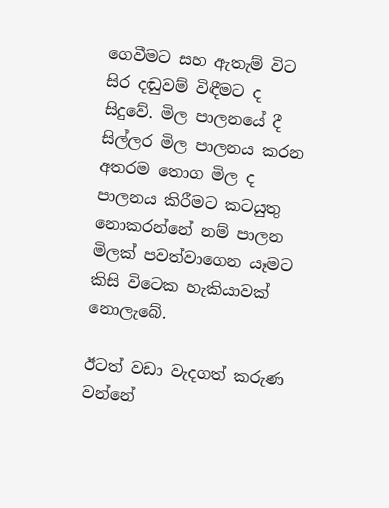ගෙවීමට සහ ඇතැම් විට සිර දඬුවම් විඳීමට ද සිදුවේ. මිල පාලනයේ දී සිල්ලර මිල පාලනය කරන අතරම තොග මිල ද පාලනය කිරීමට කටයුතු නොකරන්නේ නම් පාලන මිලක් පවත්වාගෙන යෑමට කිසි විටෙක හැකියාවක් නොලැබේ.

ඊටත් වඩා වැදගත් කරුණ වන්නේ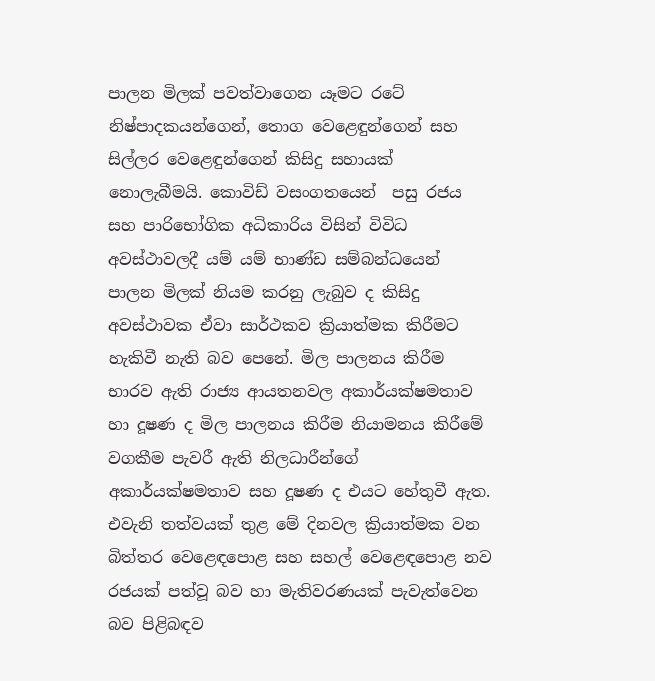පාලන මිලක් පවත්වාගෙන යෑමට රටේ නිෂ්පාදකයන්ගෙන්, තොග වෙළෙඳුන්ගෙන් සහ සිල්ලර වෙළෙඳුන්ගෙන් කිසිදු සහායක් නොලැබීමයි. කොවිඩ් වසංගතයෙන්  පසු රජය සහ පාරිභෝගික අධිකාරිය විසින් විවිධ අවස්ථාවලදී යම් යම් භාණ්ඩ සම්බන්ධයෙන් පාලන මිලක් නියම කරනු ලැබුව ද කිසිදු අවස්ථාවක ඒවා සාර්ථකව ක්‍රියාත්මක කිරීමට හැකිවී නැති බව පෙනේ. මිල පාලනය කිරීම භාරව ඇති රාජ්‍ය ආයතනවල අකාර්යක්ෂමතාව හා දූෂණ ද මිල පාලනය කිරීම නියාමනය කිරීමේ වගකීම පැවරී ඇති නිලධාරීන්ගේ අකාර්යක්ෂමතාව සහ දූෂණ ද එයට හේතුවී ඇත. එවැනි තත්වයක් තුළ මේ දිනවල ක්‍රියාත්මක වන බිත්තර වෙළෙඳපොළ සහ සහල් වෙළෙඳපොළ නව රජයක් පත්වූ බව හා මැතිවරණයක් පැවැත්වෙන බව පිළිබඳව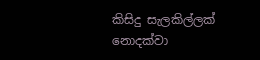කිසිදු සැලකිල්ලක් නොදක්වා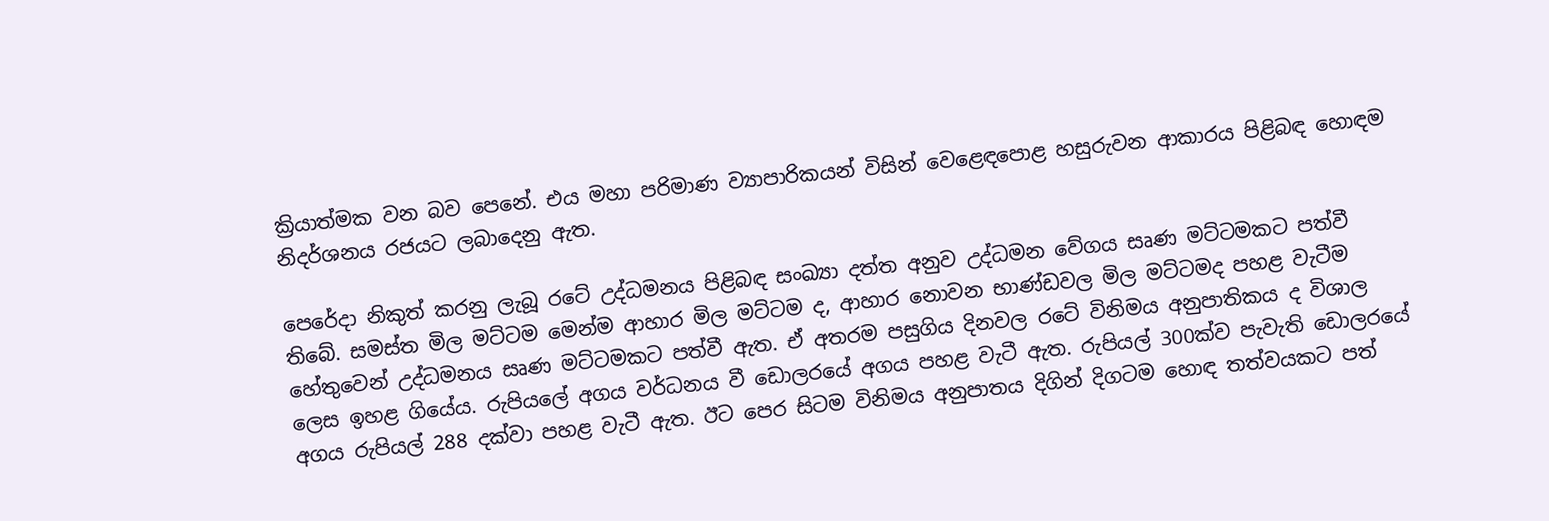ක්‍රියාත්මක වන බව පෙනේ. එය මහා පරිමාණ ව්‍යාපාරිකයන් විසින් වෙළෙඳපොළ හසුරුවන ආකාරය පිළිබඳ හොඳම නිදර්ශනය රජයට ලබාදෙනු ඇත.

පෙරේදා නිකුත් කරනු ලැබූ රටේ උද්ධමනය පිළිබඳ සංඛ්‍යා දත්ත අනුව උද්ධමන වේගය සෘණ මට්ටමකට පත්වී තිබේ. සමස්ත මිල මට්ටම මෙන්ම ආහාර මිල මට්ටම ද, ආහාර නොවන භාණ්ඩවල මිල මට්ටමද පහළ වැටීම හේතුවෙන් උද්ධමනය සෘණ මට්ටමකට පත්වී ඇත. ඒ අතරම පසුගිය දිනවල රටේ විනිමය අනුපාතිකය ද විශාල ලෙස ඉහළ ගියේය. රුපියලේ අගය වර්ධනය වී ඩොලරයේ අගය පහළ වැටී ඇත. රුපියල් 300ක්ව පැවැති ඩොලරයේ අගය රුපියල් 288 දක්වා පහළ වැටී ඇත. ඊට පෙර සිටම විනිමය අනුපාතය දිගින් දිගටම හොඳ තත්වයකට පත්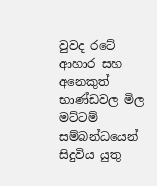වුවද රටේ ආහාර සහ අනෙකුත් භාණ්ඩවල මිල මට්ටම් සම්බන්ධයෙන් සිදුවිය යුතු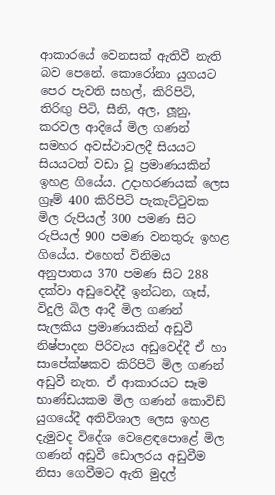ආකාරයේ වෙනසක් ඇතිවී නැති බව පෙනේ. කොරෝනා යුගයට පෙර පැවති සහල්, කිරිපිටි, තිරිඟු‍ පිටි, සීනි, අල, ලූනු, කරවල ආදියේ මිල ගණන් සමහර අවස්ථාවලදී සියයට සියයටත් වඩා වූ ප්‍රමාණයකින් ඉහළ ගියේය. උදාහරණයක් ලෙස ග්‍රෑම් 400 කිරිපිටි පැකැට්ටුවක මිල රුපියල් 300 පමණ සිට රුපියල් 900 පමණ වනතුරු ඉහළ ගියේය. එහෙත් විනිමය අනුපාතය 370 පමණ සිට 288 දක්වා අඩුවෙද්දී ඉන්ධන, ගෑස්, විදුලි බිල ආදී මිල ගණන් සැලකිය ප්‍රමාණයකින් අඩුවී නිෂ්පාදන පිරිවැය අඩුවෙද්දී ඒ හා සාපේක්ෂකව කිරිපිටි මිල ගණන් අඩුවී නැත. ඒ ආකාරයට සෑම භාණ්ඩයකම මිල ගණන් කොවිඩ් යුගයේදී අතිවිශාල ලෙස ඉහළ දැමුවද විදේශ වෙළෙඳපොළේ මිල ගණන් අඩුවී ඩොලරය අඩුවීම නිසා ගෙවීමට ඇති මුදල්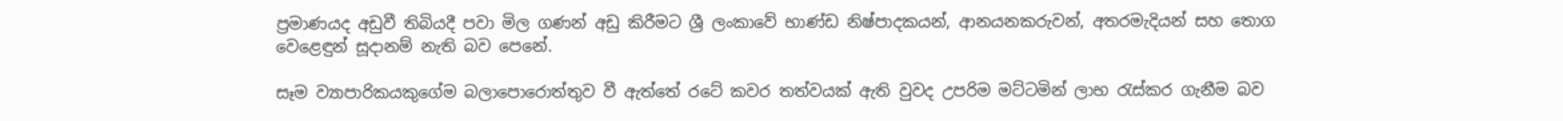ප්‍රමාණයද අඩුවී තිබියදී පවා මිල ගණන් අඩු කිරීමට ශ්‍රී ලංකාවේ භාණ්ඩ නිෂ්පාදකයන්, ආනයනකරුවන්, අතරමැදියන් සහ තොග වෙළෙඳුන් සූදානම් නැති බව පෙනේ.

සෑම ව්‍යාපාරිකයකුගේම බලාපොරොත්තුව වී ඇත්තේ රටේ කවර තත්වයක් ඇති වුවද උපරිම මට්ටමින් ලාභ රැස්කර ගැනීම බව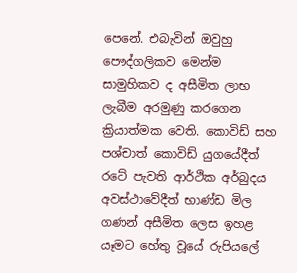පෙනේ. එබැවින් ඔවුහු පෞද්ගලිකව මෙන්ම සාමුහිකව ද අසීමිත ලාභ ලැබීම අරමුණු කරගෙන ක්‍රියාත්මක වෙති. කොවිඩ් සහ පශ්චාත් කොවිඩ් යුගයේදීත් රටේ පැවති ආර්ථික අර්බුදය අවස්ථාවේදීත් භාණ්ඩ මිල ගණන් අසීමිත ලෙස ඉහළ යෑමට හේතු වූයේ රුපියලේ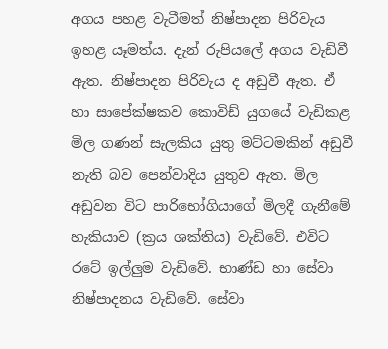අගය පහළ වැටීමත් නිෂ්පාදන පිරිවැය ඉහළ යෑමත්ය. දැන් රුපියලේ අගය වැඩිවී ඇත. නිෂ්පාදන පිරිවැය ද අඩුවී ඇත. ඒ හා සාපේක්ෂකව කොවිඩ් යුගයේ වැඩිකළ මිල ගණන් සැලකිය යුතු මට්ටමකින් අඩුවී නැති බව පෙන්වාදිය යුතුව ඇත. මිල අඩුවන විට පාරිභෝගියාගේ මිලදී ගැනීමේ හැකියාව (ක්‍රය ශක්තිය) වැඩිවේ. එවිට රටේ ඉල්ලු‍ම වැඩිවේ. භාණ්ඩ හා සේවා නිෂ්පාදනය වැඩිවේ. සේවා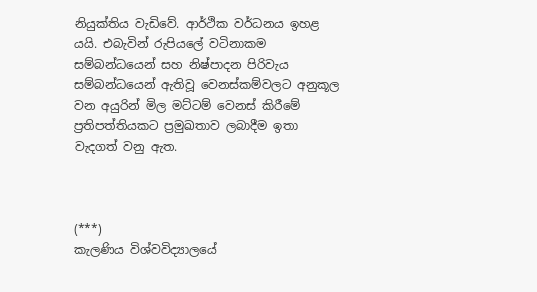නියුක්තිය වැඩිවේ. ආර්ථික වර්ධනය ඉහළ යයි. එබැවින් රුපියලේ වටිනාකම සම්බන්ධයෙන් සහ නිෂ්පාදන පිරිවැය සම්බන්ධයෙන් ඇතිවූ වෙනස්කම්වලට අනුකූල වන අයුරින් මිල මට්ටම් වෙනස් කිරීමේ ප්‍රතිපත්තියකට ප්‍රමුඛතාව ලබාදීම ඉතා වැදගත් වනු ඇත.



(***)
කැලණිය විශ්වවිද්‍යාලයේ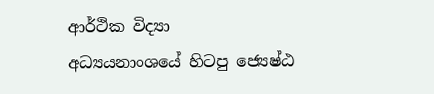ආර්ථික විද්‍යා
අධ්‍යයනාංශයේ හිටපු ජ්‍යෙෂ්ඨ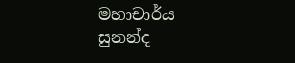මහාචාර්ය
සුනන්ද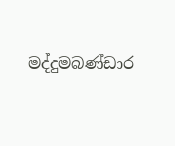මද්දුමබණ්ඩාර